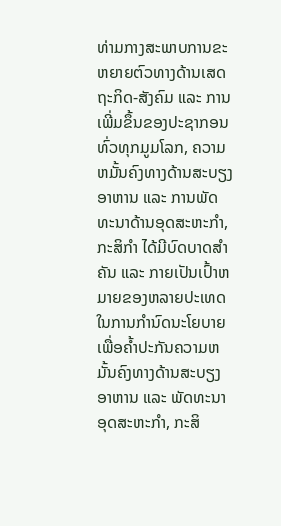ທ່າມກາງສະພາບການຂະຫຍາຍຕົວທາງດ້ານເສດຖະກິດ-ສັງຄົມ ແລະ ການເພີ່ມຂຶ້ນຂອງປະຊາກອນທົ່ວທຸກມູມໂລກ, ຄວາມຫມັ້ນຄົງທາງດ້ານສະບຽງອາຫານ ແລະ ການພັດທະນາດ້ານອຸດສະຫະກໍາ, ກະສິກໍາ ໄດ້ມີບົດບາດສໍາຄັນ ແລະ ກາຍເປັນເປົ້າຫມາຍຂອງຫລາຍປະເທດ ໃນການກໍານົດນະໂຍບາຍ ເພື່ອຄໍ້າປະກັນຄວາມຫມັ້ນຄົງທາງດ້ານສະບຽງອາຫານ ແລະ ພັດທະນາອຸດສະຫະກໍາ, ກະສິ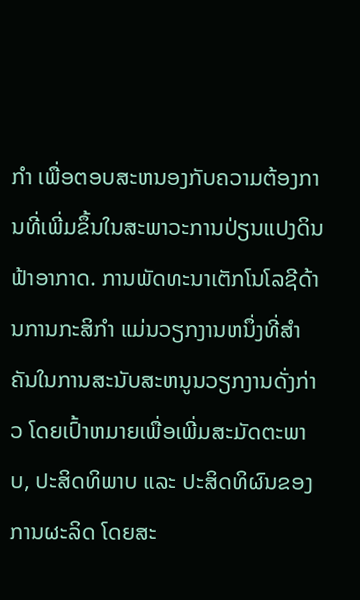ກໍາ ເພື່ອຕອບສະຫນອງກັບຄວາມຕ້ອງການທີ່ເພີ່ມຂຶ້ນໃນສະພາວະການປ່ຽນແປງດິນຟ້າອາກາດ. ການພັດທະນາເຕັກໂນໂລຊີດ້ານການກະສິກຳ ແມ່ນວຽກງານຫນຶ່ງທີ່ສໍາຄັນໃນການສະນັບສະຫນູນວຽກງານດັ່ງກ່າວ ໂດຍເປົ້າຫມາຍເພື່ອເພີ່ມສະມັດຕະພາບ, ປະສິດທິພາບ ແລະ ປະສິດທິຜົນຂອງການຜະລິດ ໂດຍສະ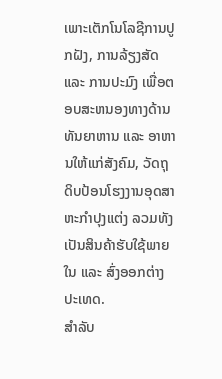ເພາະເຕັກໂນໂລຊີການປູກຝັງ, ການລ້ຽງສັດ ແລະ ການປະມົງ ເພື່ອຕອບສະຫນອງທາງດ້ານທັນຍາຫານ ແລະ ອາຫານໃຫ້ແກ່ສັງຄົມ, ວັດຖຸດິບປ້ອນໂຮງງານອຸດສາຫະກໍາປຸງແຕ່ງ ລວມທັງເປັນສິນຄ້າຮັບໃຊ້ພາຍໃນ ແລະ ສົ່ງອອກຕ່າງປະເທດ.
ສໍາລັບ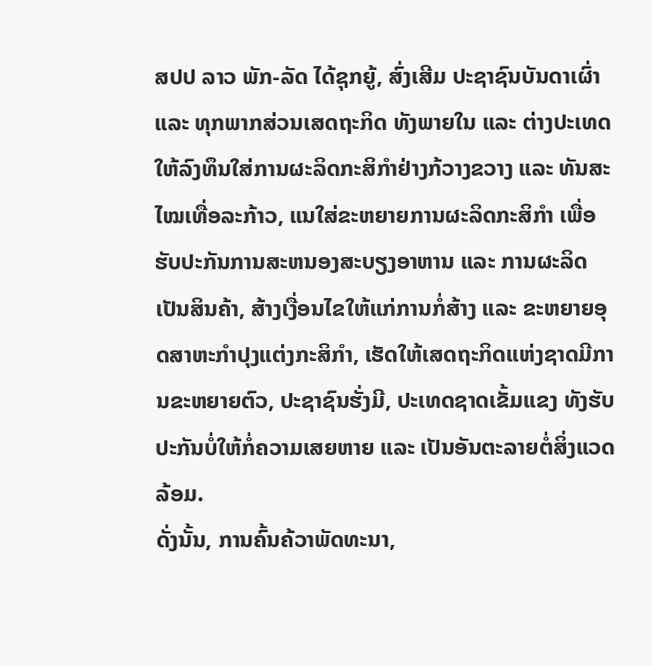ສປປ ລາວ ພັກ-ລັດ ໄດ້ຊຸກຍູ້, ສົ່ງເສີມ ປະຊາຊົນບັນດາເຜົ່າ ແລະ ທຸກພາກສ່ວນເສດຖະກິດ ທັງພາຍໃນ ແລະ ຕ່າງປະເທດ ໃຫ້ລົງທຶນໃສ່ການຜະລິດກະສິກໍາຢ່າງກ້ວາງຂວາງ ແລະ ທັນສະໄໝເທື່ອລະກ້າວ, ແນໃສ່ຂະຫຍາຍການຜະລິດກະສິກໍາ ເພື່ອຮັບປະກັນການສະຫນອງສະບຽງອາຫານ ແລະ ການຜະລິດ ເປັນສິນຄ້າ, ສ້າງເງື່ອນໄຂໃຫ້ແກ່ການກໍ່ສ້າງ ແລະ ຂະຫຍາຍອຸດສາຫະກໍາປຸງແຕ່ງກະສິກໍາ, ເຮັດໃຫ້ເສດຖະກິດແຫ່ງຊາດມີການຂະຫຍາຍຕົວ, ປະຊາຊົນຮັ່ງມີ, ປະເທດຊາດເຂັ້ມແຂງ ທັງຮັບປະກັນບໍ່ໃຫ້ກໍ່ຄວາມເສຍຫາຍ ແລະ ເປັນອັນຕະລາຍຕໍ່ສິ່ງແວດລ້ອມ.
ດັ່ງນັ້ນ, ການຄົ້ນຄ້ວາພັດທະນາ,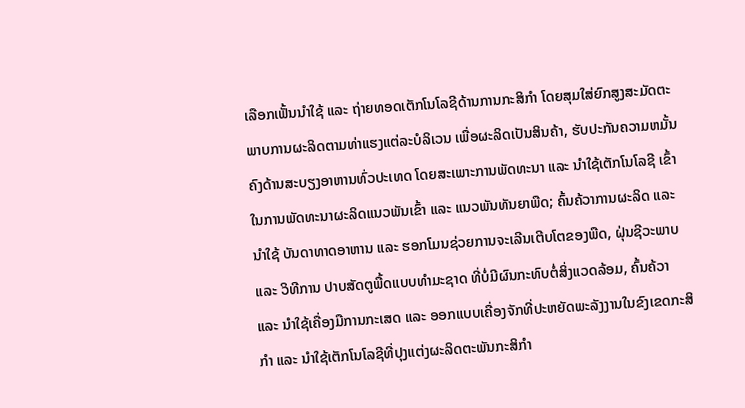ເລືອກເຟັ້ນນໍາໃຊ້ ແລະ ຖ່າຍທອດເຕັກໂນໂລຊີດ້ານການກະສິກໍາ ໂດຍສຸມໃສ່ຍົກສູງສະມັດຕະພາບການຜະລິດຕາມທ່າແຮງແຕ່ລະບໍລິເວນ ເພື່ອຜະລິດເປັນສິນຄ້າ, ຮັບປະກັນຄວາມຫມັ້ນຄົງດ້ານສະບຽງອາຫານທົ່ວປະເທດ ໂດຍສະເພາະການພັດທະນາ ແລະ ນໍາໃຊ້ເຕັກໂນໂລຊີ ເຂົ້າໃນການພັດທະນາຜະລິດແນວພັນເຂົ້າ ແລະ ແນວພັນທັນຍາພືດ; ຄົ້ນຄ້ວາການຜະລິດ ແລະ ນໍາໃຊ້ ບັນດາທາດອາຫານ ແລະ ຮອກໂມນຊ່ວຍການຈະເລີນເຕີບໂຕຂອງພືດ, ຝຸ່ນຊີວະພາບ ແລະ ວິທີການ ປາບສັດຕູພື້ດແບບທໍາມະຊາດ ທີ່ບໍ່ມີຜົນກະທົບຕໍ່ສິ່ງແວດລ້ອມ, ຄົ້ນຄ້ວາ ແລະ ນໍາໃຊ້ເຄື່ອງມືການກະເສດ ແລະ ອອກແບບເຄື່ອງຈັກທີ່ປະຫຍັດພະລັງງານໃນຂົງເຂດກະສິກໍາ ແລະ ນໍາໃຊ້ເຕັກໂນໂລຊີທີ່ປຸງແຕ່ງຜະລິດຕະພັນກະສິກໍາ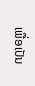ເພື່ອເປັນ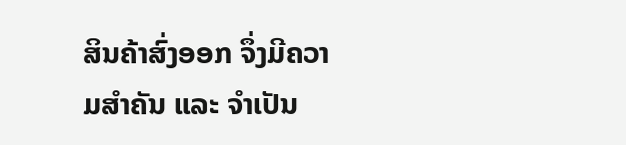ສິນຄ້າສົ່ງອອກ ຈຶ່ງມີຄວາມສໍາຄັນ ແລະ ຈໍາເປັນ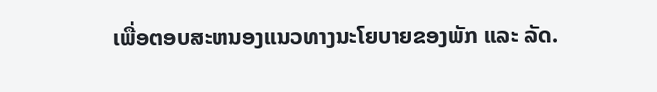ເພື່ອຕອບສະຫນອງແນວທາງນະໂຍບາຍຂອງພັກ ແລະ ລັດ.